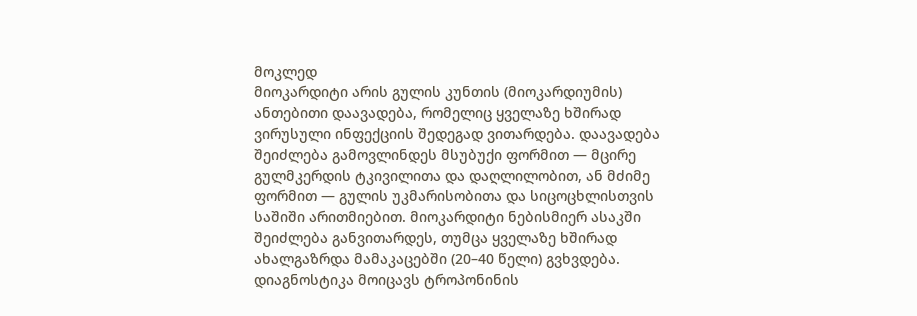მოკლედ
მიოკარდიტი არის გულის კუნთის (მიოკარდიუმის) ანთებითი დაავადება, რომელიც ყველაზე ხშირად ვირუსული ინფექციის შედეგად ვითარდება. დაავადება შეიძლება გამოვლინდეს მსუბუქი ფორმით — მცირე გულმკერდის ტკივილითა და დაღლილობით, ან მძიმე ფორმით — გულის უკმარისობითა და სიცოცხლისთვის საშიში არითმიებით. მიოკარდიტი ნებისმიერ ასაკში შეიძლება განვითარდეს, თუმცა ყველაზე ხშირად ახალგაზრდა მამაკაცებში (20–40 წელი) გვხვდება. დიაგნოსტიკა მოიცავს ტროპონინის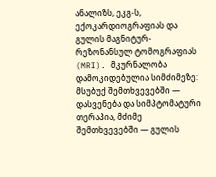ანალიზს, ეკგ-ს, ექოკარდიოგრაფიას და გულის მაგნიტურ-რეზონანსულ ტომოგრაფიას (MRI). მკურნალობა დამოკიდებულია სიმძიმეზე: მსუბუქ შემთხვევებში — დასვენება და სიმპტომატური თერაპია, მძიმე შემთხვევებში — გულის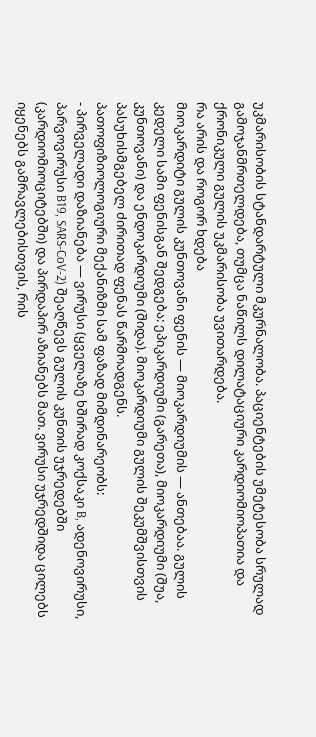უკმარისობის სტანდარტული მკურნალობა. პაციენტების უმეტესობა სრულად გამოჯანმრთელდება, თუმცა ნაწილს დილატაციური კარდიომიოპათია და ქრონიკული გულის უკმარისობა უვითარდება.
რა არის და როგორ ხდება
მიოკარდიტი გულის კუნთოვანი ფენის — მიოკარდიუმის — ანთებაა. გულის კედელი სამი ფენისგან შედგება: ეპიკარდიუმი (გარეთა), მიოკარდიუმი (შუა, კუნთოვანი) და ენდოკარდიუმი (შიდა). მიოკარდიუმი გულის შეკუმშვისთვის პასუხისმგებელ ძირითად ფენას წარმოადგენს.
პათოფიზიოლოგიური მექანიზმი სამ ფაზად მიმდინარეობს:
- პირველადი დაზიანება — ვირუსი (ყველაზე ხშირად კოქსაკი B, ადენოვირუსი, პარვოვირუსი B19, SARS-CoV-2) შეაღწევს გულის კუნთის უჯრედებში (კარდიომიოციტებში) და პირდაპირ აზიანებს მათ. ვირუსი უჯრედშიდა ცილებს იყენებს გამრავლებისთვის, რის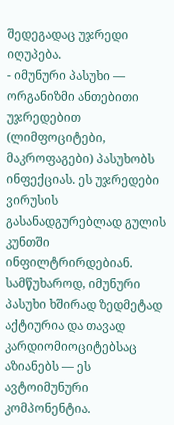შედეგადაც უჯრედი იღუპება.
- იმუნური პასუხი — ორგანიზმი ანთებითი უჯრედებით (ლიმფოციტები, მაკროფაგები) პასუხობს ინფექციას. ეს უჯრედები ვირუსის გასანადგურებლად გულის კუნთში ინფილტრირდებიან. სამწუხაროდ, იმუნური პასუხი ხშირად ზედმეტად აქტიურია და თავად კარდიომიოციტებსაც აზიანებს — ეს ავტოიმუნური კომპონენტია.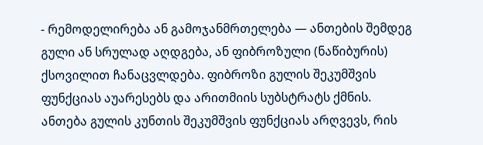- რემოდელირება ან გამოჯანმრთელება — ანთების შემდეგ გული ან სრულად აღდგება, ან ფიბროზული (ნაწიბურის) ქსოვილით ჩანაცვლდება. ფიბროზი გულის შეკუმშვის ფუნქციას აუარესებს და არითმიის სუბსტრატს ქმნის.
ანთება გულის კუნთის შეკუმშვის ფუნქციას არღვევს, რის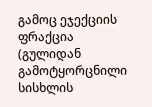გამოც ეჯექციის ფრაქცია (გულიდან გამოტყორცნილი სისხლის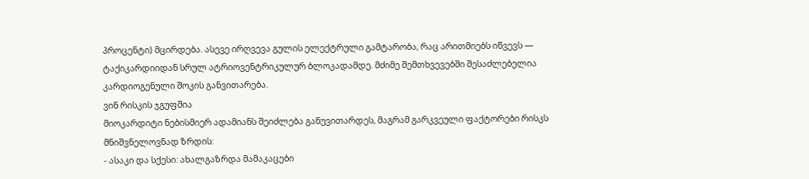პროცენტი) მცირდება. ასევე ირღვევა გულის ელექტრული გამტარობა, რაც არითმიებს იწვევს — ტაქიკარდიიდან სრულ ატრიოვენტრიკულურ ბლოკადამდე. მძიმე შემთხვევებში შესაძლებელია კარდიოგენული შოკის განვითარება.
ვინ რისკის ჯგუფშია
მიოკარდიტი ნებისმიერ ადამიანს შეიძლება განუვითარდეს, მაგრამ გარკვეული ფაქტორები რისკს მნიშვნელოვნად ზრდის:
- ასაკი და სქესი: ახალგაზრდა მამაკაცები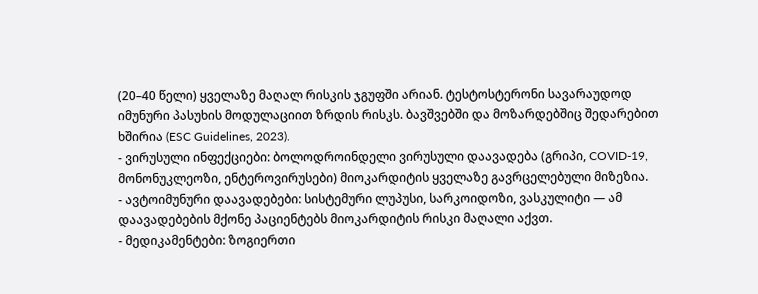(20–40 წელი) ყველაზე მაღალ რისკის ჯგუფში არიან. ტესტოსტერონი სავარაუდოდ იმუნური პასუხის მოდულაციით ზრდის რისკს. ბავშვებში და მოზარდებშიც შედარებით ხშირია (ESC Guidelines, 2023).
- ვირუსული ინფექციები: ბოლოდროინდელი ვირუსული დაავადება (გრიპი, COVID-19, მონონუკლეოზი, ენტეროვირუსები) მიოკარდიტის ყველაზე გავრცელებული მიზეზია.
- ავტოიმუნური დაავადებები: სისტემური ლუპუსი, სარკოიდოზი, ვასკულიტი — ამ დაავადებების მქონე პაციენტებს მიოკარდიტის რისკი მაღალი აქვთ.
- მედიკამენტები: ზოგიერთი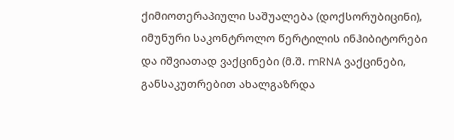ქიმიოთერაპიული საშუალება (დოქსორუბიცინი), იმუნური საკონტროლო წერტილის ინჰიბიტორები და იშვიათად ვაქცინები (მ.შ. mRNA ვაქცინები, განსაკუთრებით ახალგაზრდა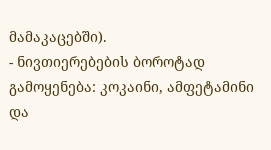მამაკაცებში).
- ნივთიერებების ბოროტად გამოყენება: კოკაინი, ამფეტამინი და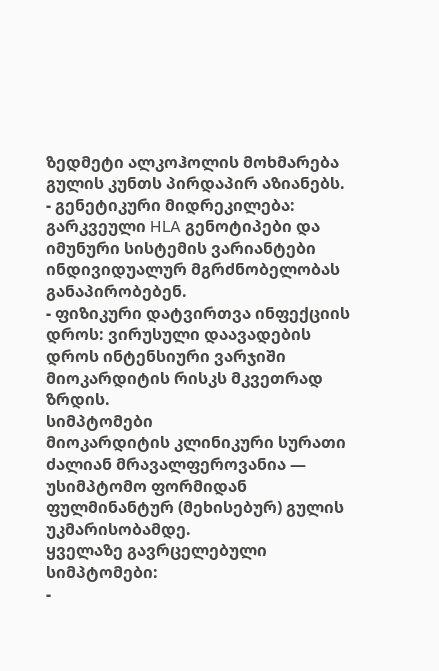ზედმეტი ალკოჰოლის მოხმარება გულის კუნთს პირდაპირ აზიანებს.
- გენეტიკური მიდრეკილება: გარკვეული HLA გენოტიპები და იმუნური სისტემის ვარიანტები ინდივიდუალურ მგრძნობელობას განაპირობებენ.
- ფიზიკური დატვირთვა ინფექციის დროს: ვირუსული დაავადების დროს ინტენსიური ვარჯიში მიოკარდიტის რისკს მკვეთრად ზრდის.
სიმპტომები
მიოკარდიტის კლინიკური სურათი ძალიან მრავალფეროვანია — უსიმპტომო ფორმიდან ფულმინანტურ (მეხისებურ) გულის უკმარისობამდე.
ყველაზე გავრცელებული სიმპტომები:
-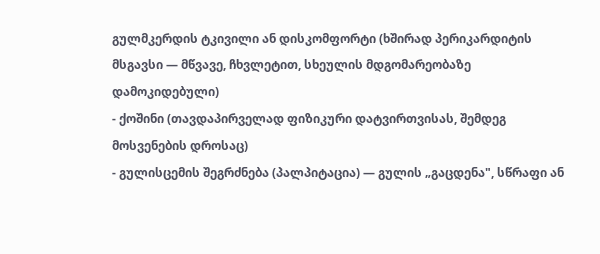გულმკერდის ტკივილი ან დისკომფორტი (ხშირად პერიკარდიტის მსგავსი — მწვავე, ჩხვლეტით, სხეულის მდგომარეობაზე დამოკიდებული)
- ქოშინი (თავდაპირველად ფიზიკური დატვირთვისას, შემდეგ მოსვენების დროსაც)
- გულისცემის შეგრძნება (პალპიტაცია) — გულის „გაცდენა", სწრაფი ან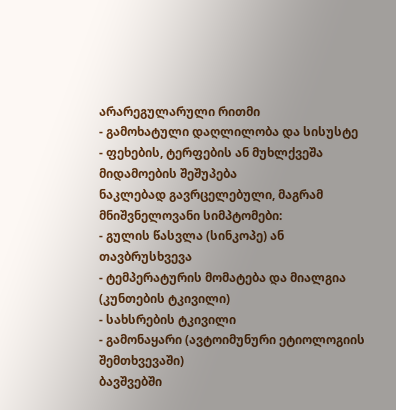არარეგულარული რითმი
- გამოხატული დაღლილობა და სისუსტე
- ფეხების, ტერფების ან მუხლქვეშა მიდამოების შეშუპება
ნაკლებად გავრცელებული, მაგრამ მნიშვნელოვანი სიმპტომები:
- გულის წასვლა (სინკოპე) ან თავბრუსხვევა
- ტემპერატურის მომატება და მიალგია (კუნთების ტკივილი)
- სახსრების ტკივილი
- გამონაყარი (ავტოიმუნური ეტიოლოგიის შემთხვევაში)
ბავშვებში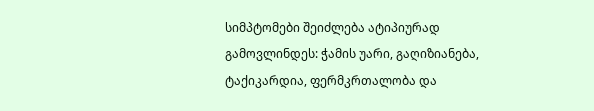სიმპტომები შეიძლება ატიპიურად გამოვლინდეს: ჭამის უარი, გაღიზიანება, ტაქიკარდია, ფერმკრთალობა და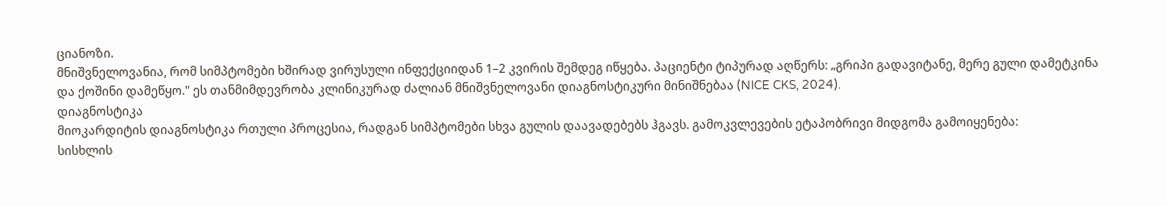ციანოზი.
მნიშვნელოვანია, რომ სიმპტომები ხშირად ვირუსული ინფექციიდან 1–2 კვირის შემდეგ იწყება. პაციენტი ტიპურად აღწერს: „გრიპი გადავიტანე, მერე გული დამეტკინა და ქოშინი დამეწყო." ეს თანმიმდევრობა კლინიკურად ძალიან მნიშვნელოვანი დიაგნოსტიკური მინიშნებაა (NICE CKS, 2024).
დიაგნოსტიკა
მიოკარდიტის დიაგნოსტიკა რთული პროცესია, რადგან სიმპტომები სხვა გულის დაავადებებს ჰგავს. გამოკვლევების ეტაპობრივი მიდგომა გამოიყენება:
სისხლის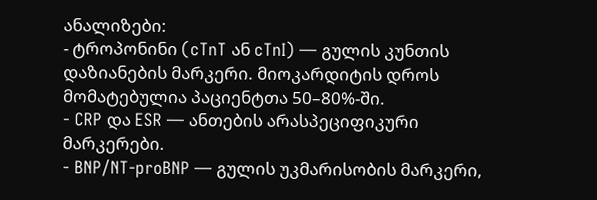ანალიზები:
- ტროპონინი (cTnT ან cTnI) — გულის კუნთის დაზიანების მარკერი. მიოკარდიტის დროს მომატებულია პაციენტთა 50–80%-ში.
- CRP და ESR — ანთების არასპეციფიკური მარკერები.
- BNP/NT-proBNP — გულის უკმარისობის მარკერი,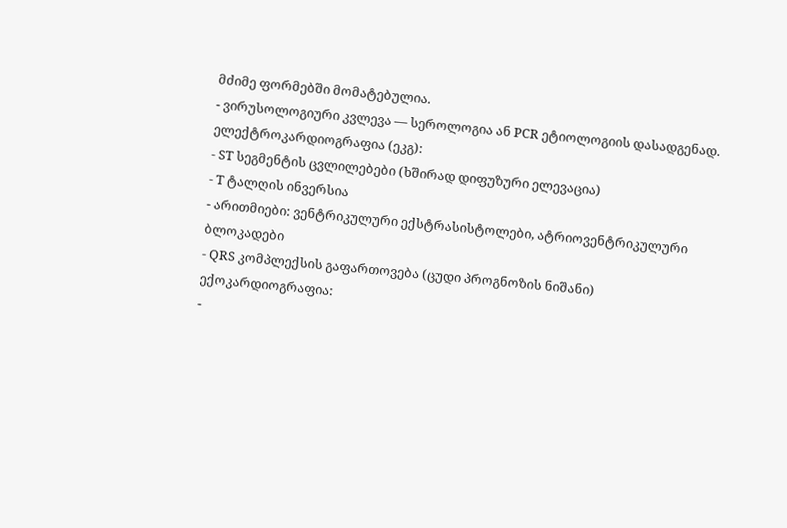მძიმე ფორმებში მომატებულია.
- ვირუსოლოგიური კვლევა — სეროლოგია ან PCR ეტიოლოგიის დასადგენად.
ელექტროკარდიოგრაფია (ეკგ):
- ST სეგმენტის ცვლილებები (ხშირად დიფუზური ელევაცია)
- T ტალღის ინვერსია
- არითმიები: ვენტრიკულური ექსტრასისტოლები, ატრიოვენტრიკულური ბლოკადები
- QRS კომპლექსის გაფართოვება (ცუდი პროგნოზის ნიშანი)
ექოკარდიოგრაფია:
-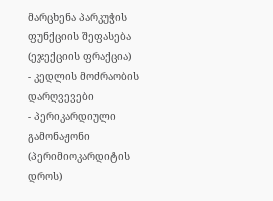მარცხენა პარკუჭის ფუნქციის შეფასება (ეჯექციის ფრაქცია)
- კედლის მოძრაობის დარღვევები
- პერიკარდიული გამონაჟონი (პერიმიოკარდიტის დროს)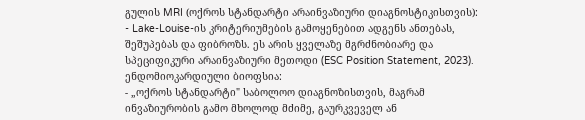გულის MRI (ოქროს სტანდარტი არაინვაზიური დიაგნოსტიკისთვის):
- Lake-Louise-ის კრიტერიუმების გამოყენებით ადგენს ანთებას, შეშუპებას და ფიბროზს. ეს არის ყველაზე მგრძნობიარე და სპეციფიკური არაინვაზიური მეთოდი (ESC Position Statement, 2023).
ენდომიოკარდიული ბიოფსია:
- „ოქროს სტანდარტი" საბოლოო დიაგნოზისთვის, მაგრამ ინვაზიურობის გამო მხოლოდ მძიმე, გაურკვეველ ან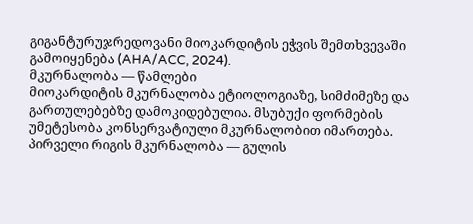გიგანტურუჯრედოვანი მიოკარდიტის ეჭვის შემთხვევაში გამოიყენება (AHA/ACC, 2024).
მკურნალობა — წამლები
მიოკარდიტის მკურნალობა ეტიოლოგიაზე, სიმძიმეზე და გართულებებზე დამოკიდებულია. მსუბუქი ფორმების უმეტესობა კონსერვატიული მკურნალობით იმართება.
პირველი რიგის მკურნალობა — გულის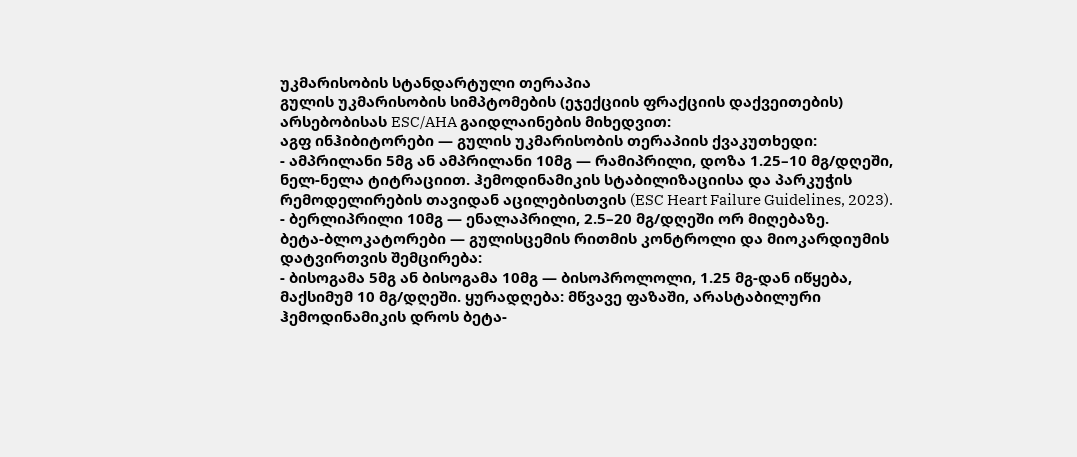უკმარისობის სტანდარტული თერაპია
გულის უკმარისობის სიმპტომების (ეჯექციის ფრაქციის დაქვეითების) არსებობისას ESC/AHA გაიდლაინების მიხედვით:
აგფ ინჰიბიტორები — გულის უკმარისობის თერაპიის ქვაკუთხედი:
- ამპრილანი 5მგ ან ამპრილანი 10მგ — რამიპრილი, დოზა 1.25–10 მგ/დღეში, ნელ-ნელა ტიტრაციით. ჰემოდინამიკის სტაბილიზაციისა და პარკუჭის რემოდელირების თავიდან აცილებისთვის (ESC Heart Failure Guidelines, 2023).
- ბერლიპრილი 10მგ — ენალაპრილი, 2.5–20 მგ/დღეში ორ მიღებაზე.
ბეტა-ბლოკატორები — გულისცემის რითმის კონტროლი და მიოკარდიუმის დატვირთვის შემცირება:
- ბისოგამა 5მგ ან ბისოგამა 10მგ — ბისოპროლოლი, 1.25 მგ-დან იწყება, მაქსიმუმ 10 მგ/დღეში. ყურადღება: მწვავე ფაზაში, არასტაბილური ჰემოდინამიკის დროს ბეტა-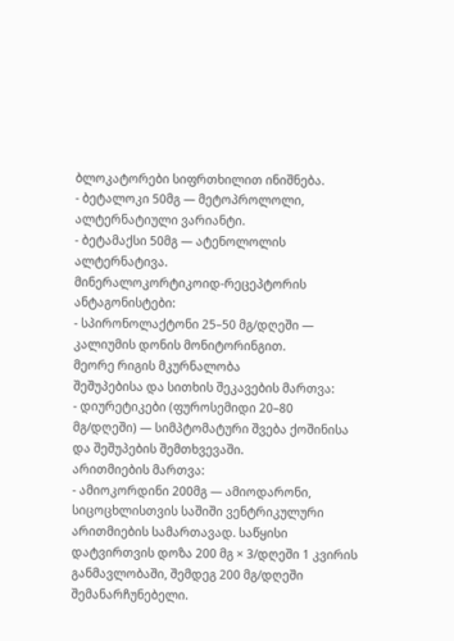ბლოკატორები სიფრთხილით ინიშნება.
- ბეტალოკი 50მგ — მეტოპროლოლი, ალტერნატიული ვარიანტი.
- ბეტამაქსი 50მგ — ატენოლოლის ალტერნატივა.
მინერალოკორტიკოიდ-რეცეპტორის ანტაგონისტები:
- სპირონოლაქტონი 25–50 მგ/დღეში — კალიუმის დონის მონიტორინგით.
მეორე რიგის მკურნალობა
შეშუპებისა და სითხის შეკავების მართვა:
- დიურეტიკები (ფუროსემიდი 20–80 მგ/დღეში) — სიმპტომატური შვება ქოშინისა და შეშუპების შემთხვევაში.
არითმიების მართვა:
- ამიოკორდინი 200მგ — ამიოდარონი, სიცოცხლისთვის საშიში ვენტრიკულური არითმიების სამართავად. საწყისი დატვირთვის დოზა 200 მგ × 3/დღეში 1 კვირის განმავლობაში, შემდეგ 200 მგ/დღეში შემანარჩუნებელი.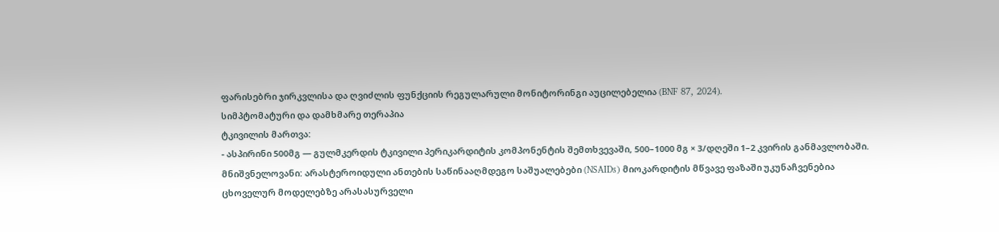ფარისებრი ჯირკვლისა და ღვიძლის ფუნქციის რეგულარული მონიტორინგი აუცილებელია (BNF 87, 2024).
სიმპტომატური და დამხმარე თერაპია
ტკივილის მართვა:
- ასპირინი 500მგ — გულმკერდის ტკივილი პერიკარდიტის კომპონენტის შემთხვევაში, 500–1000 მგ × 3/დღეში 1–2 კვირის განმავლობაში. მნიშვნელოვანი: არასტეროიდული ანთების საწინააღმდეგო საშუალებები (NSAIDs) მიოკარდიტის მწვავე ფაზაში უკუნაჩვენებია ცხოველურ მოდელებზე არასასურველი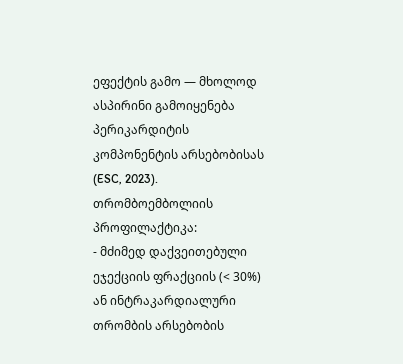ეფექტის გამო — მხოლოდ ასპირინი გამოიყენება პერიკარდიტის კომპონენტის არსებობისას (ESC, 2023).
თრომბოემბოლიის პროფილაქტიკა:
- მძიმედ დაქვეითებული ეჯექციის ფრაქციის (< 30%) ან ინტრაკარდიალური თრომბის არსებობის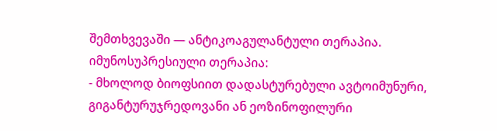შემთხვევაში — ანტიკოაგულანტული თერაპია.
იმუნოსუპრესიული თერაპია:
- მხოლოდ ბიოფსიით დადასტურებული ავტოიმუნური, გიგანტურუჯრედოვანი ან ეოზინოფილური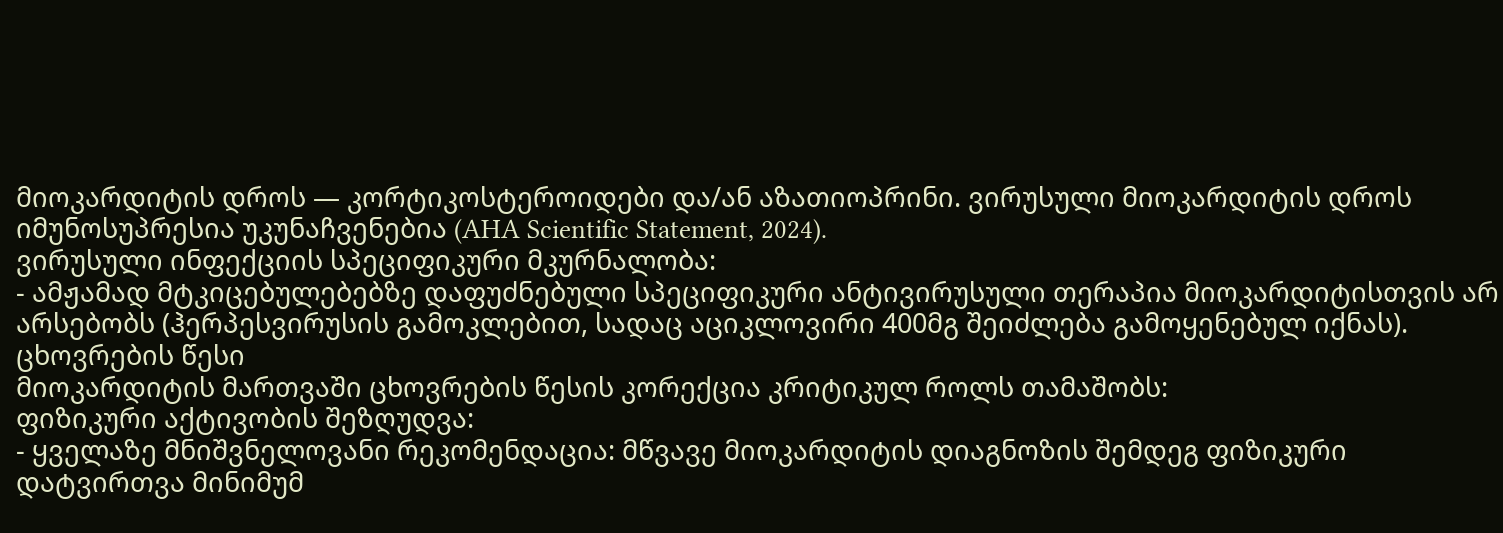მიოკარდიტის დროს — კორტიკოსტეროიდები და/ან აზათიოპრინი. ვირუსული მიოკარდიტის დროს იმუნოსუპრესია უკუნაჩვენებია (AHA Scientific Statement, 2024).
ვირუსული ინფექციის სპეციფიკური მკურნალობა:
- ამჟამად მტკიცებულებებზე დაფუძნებული სპეციფიკური ანტივირუსული თერაპია მიოკარდიტისთვის არ არსებობს (ჰერპესვირუსის გამოკლებით, სადაც აციკლოვირი 400მგ შეიძლება გამოყენებულ იქნას).
ცხოვრების წესი
მიოკარდიტის მართვაში ცხოვრების წესის კორექცია კრიტიკულ როლს თამაშობს:
ფიზიკური აქტივობის შეზღუდვა:
- ყველაზე მნიშვნელოვანი რეკომენდაცია: მწვავე მიოკარდიტის დიაგნოზის შემდეგ ფიზიკური დატვირთვა მინიმუმ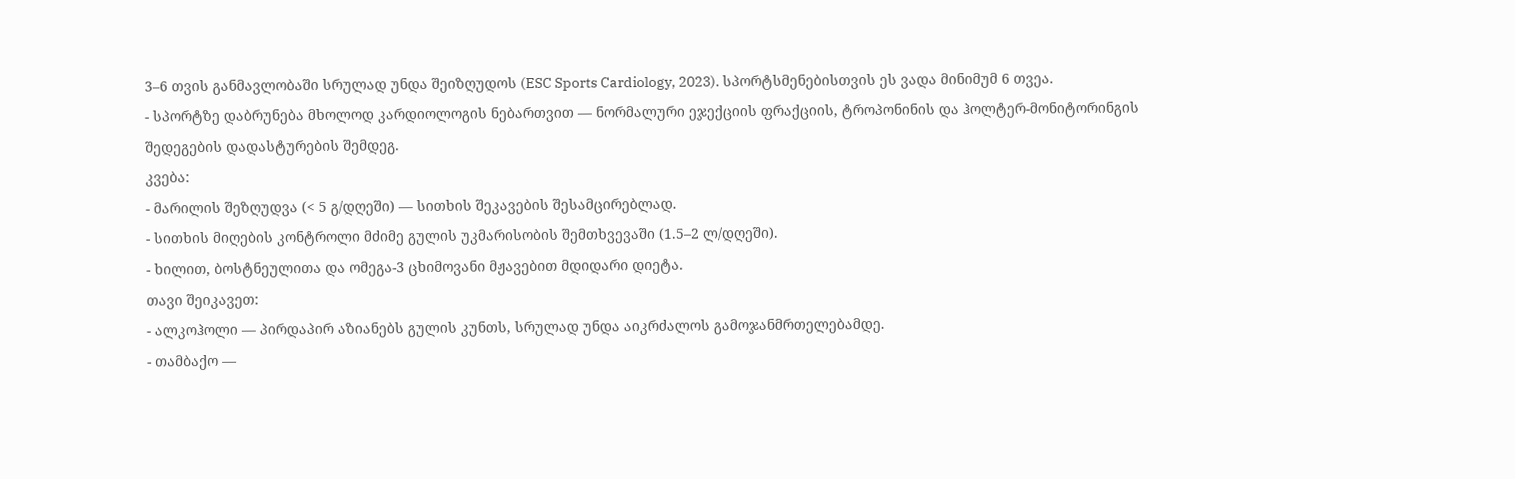3–6 თვის განმავლობაში სრულად უნდა შეიზღუდოს (ESC Sports Cardiology, 2023). სპორტსმენებისთვის ეს ვადა მინიმუმ 6 თვეა.
- სპორტზე დაბრუნება მხოლოდ კარდიოლოგის ნებართვით — ნორმალური ეჯექციის ფრაქციის, ტროპონინის და ჰოლტერ-მონიტორინგის შედეგების დადასტურების შემდეგ.
კვება:
- მარილის შეზღუდვა (< 5 გ/დღეში) — სითხის შეკავების შესამცირებლად.
- სითხის მიღების კონტროლი მძიმე გულის უკმარისობის შემთხვევაში (1.5–2 ლ/დღეში).
- ხილით, ბოსტნეულითა და ომეგა-3 ცხიმოვანი მჟავებით მდიდარი დიეტა.
თავი შეიკავეთ:
- ალკოჰოლი — პირდაპირ აზიანებს გულის კუნთს, სრულად უნდა აიკრძალოს გამოჯანმრთელებამდე.
- თამბაქო —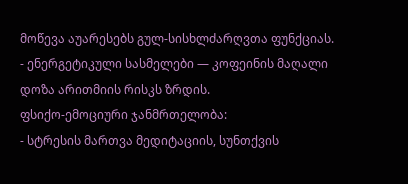მოწევა აუარესებს გულ-სისხლძარღვთა ფუნქციას.
- ენერგეტიკული სასმელები — კოფეინის მაღალი დოზა არითმიის რისკს ზრდის.
ფსიქო-ემოციური ჯანმრთელობა:
- სტრესის მართვა მედიტაციის, სუნთქვის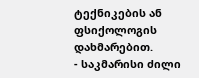ტექნიკების ან ფსიქოლოგის დახმარებით.
- საკმარისი ძილი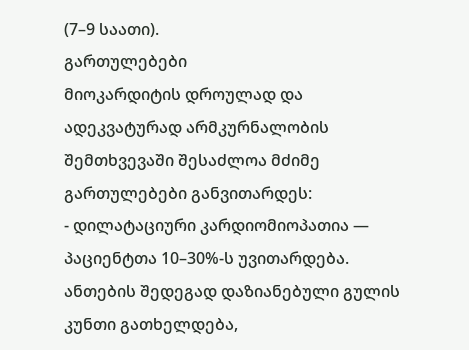(7–9 საათი).
გართულებები
მიოკარდიტის დროულად და ადეკვატურად არმკურნალობის შემთხვევაში შესაძლოა მძიმე გართულებები განვითარდეს:
- დილატაციური კარდიომიოპათია — პაციენტთა 10–30%-ს უვითარდება. ანთების შედეგად დაზიანებული გულის კუნთი გათხელდება,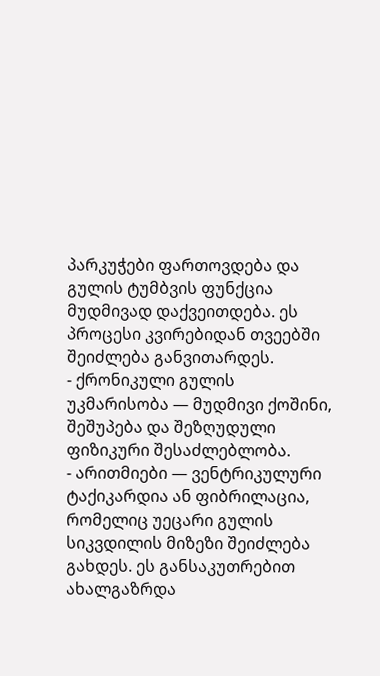პარკუჭები ფართოვდება და გულის ტუმბვის ფუნქცია მუდმივად დაქვეითდება. ეს პროცესი კვირებიდან თვეებში შეიძლება განვითარდეს.
- ქრონიკული გულის უკმარისობა — მუდმივი ქოშინი, შეშუპება და შეზღუდული ფიზიკური შესაძლებლობა.
- არითმიები — ვენტრიკულური ტაქიკარდია ან ფიბრილაცია, რომელიც უეცარი გულის სიკვდილის მიზეზი შეიძლება გახდეს. ეს განსაკუთრებით ახალგაზრდა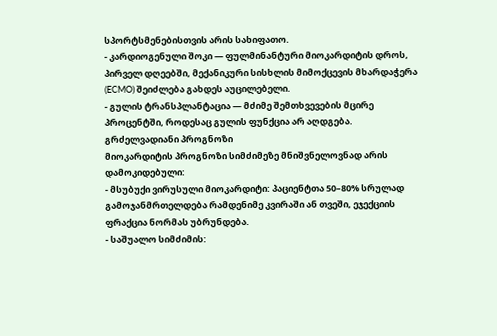სპორტსმენებისთვის არის სახიფათო.
- კარდიოგენული შოკი — ფულმინანტური მიოკარდიტის დროს, პირველ დღეებში, მექანიკური სისხლის მიმოქცევის მხარდაჭერა (ECMO) შეიძლება გახდეს აუცილებელი.
- გულის ტრანსპლანტაცია — მძიმე შემთხვევების მცირე პროცენტში, როდესაც გულის ფუნქცია არ აღდგება.
გრძელვადიანი პროგნოზი
მიოკარდიტის პროგნოზი სიმძიმეზე მნიშვნელოვნად არის დამოკიდებული:
- მსუბუქი ვირუსული მიოკარდიტი: პაციენტთა 50–80% სრულად გამოჯანმრთელდება რამდენიმე კვირაში ან თვეში, ეჯექციის ფრაქცია ნორმას უბრუნდება.
- საშუალო სიმძიმის: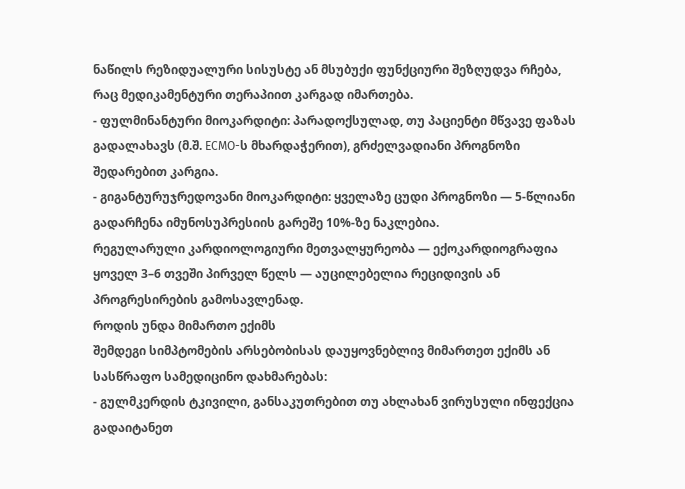ნაწილს რეზიდუალური სისუსტე ან მსუბუქი ფუნქციური შეზღუდვა რჩება, რაც მედიკამენტური თერაპიით კარგად იმართება.
- ფულმინანტური მიოკარდიტი: პარადოქსულად, თუ პაციენტი მწვავე ფაზას გადალახავს (მ.შ. ECMO-ს მხარდაჭერით), გრძელვადიანი პროგნოზი შედარებით კარგია.
- გიგანტურუჯრედოვანი მიოკარდიტი: ყველაზე ცუდი პროგნოზი — 5-წლიანი გადარჩენა იმუნოსუპრესიის გარეშე 10%-ზე ნაკლებია.
რეგულარული კარდიოლოგიური მეთვალყურეობა — ექოკარდიოგრაფია ყოველ 3–6 თვეში პირველ წელს — აუცილებელია რეციდივის ან პროგრესირების გამოსავლენად.
როდის უნდა მიმართო ექიმს
შემდეგი სიმპტომების არსებობისას დაუყოვნებლივ მიმართეთ ექიმს ან სასწრაფო სამედიცინო დახმარებას:
- გულმკერდის ტკივილი, განსაკუთრებით თუ ახლახან ვირუსული ინფექცია გადაიტანეთ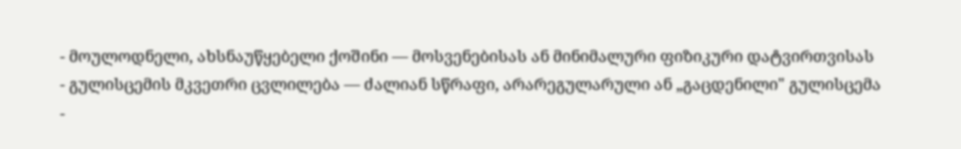- მოულოდნელი, ახსნაუწყებელი ქოშინი — მოსვენებისას ან მინიმალური ფიზიკური დატვირთვისას
- გულისცემის მკვეთრი ცვლილება — ძალიან სწრაფი, არარეგულარული ან „გაცდენილი" გულისცემა
-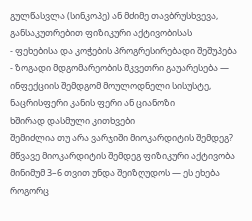გულწასვლა (სინკოპე) ან მძიმე თავბრუსხვევა, განსაკუთრებით ფიზიკური აქტივობისას
- ფეხებისა და კოჭების პროგრესირებადი შეშუპება
- ზოგადი მდგომარეობის მკვეთრი გაუარესება — ინფექციის შემდგომ მოულოდნელი სისუსტე, ნაცრისფერი კანის ფერი ან ციანოზი
ხშირად დასმული კითხვები
შემიძლია თუ არა ვარჯიში მიოკარდიტის შემდეგ?
მწვავე მიოკარდიტის შემდეგ ფიზიკური აქტივობა მინიმუმ 3–6 თვით უნდა შეიზღუდოს — ეს ეხება როგორც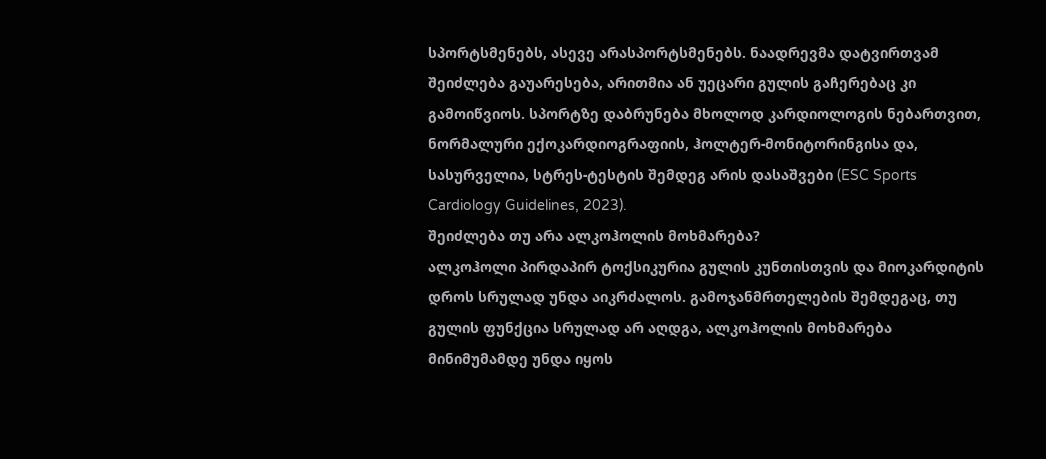სპორტსმენებს, ასევე არასპორტსმენებს. ნაადრევმა დატვირთვამ შეიძლება გაუარესება, არითმია ან უეცარი გულის გაჩერებაც კი გამოიწვიოს. სპორტზე დაბრუნება მხოლოდ კარდიოლოგის ნებართვით, ნორმალური ექოკარდიოგრაფიის, ჰოლტერ-მონიტორინგისა და, სასურველია, სტრეს-ტესტის შემდეგ არის დასაშვები (ESC Sports Cardiology Guidelines, 2023).
შეიძლება თუ არა ალკოჰოლის მოხმარება?
ალკოჰოლი პირდაპირ ტოქსიკურია გულის კუნთისთვის და მიოკარდიტის დროს სრულად უნდა აიკრძალოს. გამოჯანმრთელების შემდეგაც, თუ გულის ფუნქცია სრულად არ აღდგა, ალკოჰოლის მოხმარება მინიმუმამდე უნდა იყოს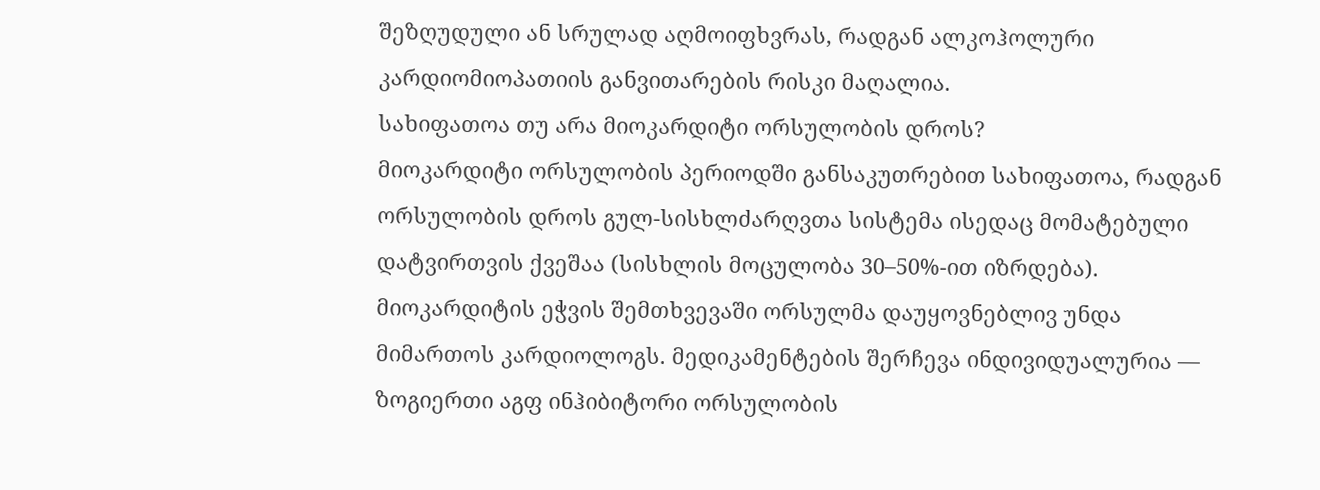შეზღუდული ან სრულად აღმოიფხვრას, რადგან ალკოჰოლური კარდიომიოპათიის განვითარების რისკი მაღალია.
სახიფათოა თუ არა მიოკარდიტი ორსულობის დროს?
მიოკარდიტი ორსულობის პერიოდში განსაკუთრებით სახიფათოა, რადგან ორსულობის დროს გულ-სისხლძარღვთა სისტემა ისედაც მომატებული დატვირთვის ქვეშაა (სისხლის მოცულობა 30–50%-ით იზრდება). მიოკარდიტის ეჭვის შემთხვევაში ორსულმა დაუყოვნებლივ უნდა მიმართოს კარდიოლოგს. მედიკამენტების შერჩევა ინდივიდუალურია — ზოგიერთი აგფ ინჰიბიტორი ორსულობის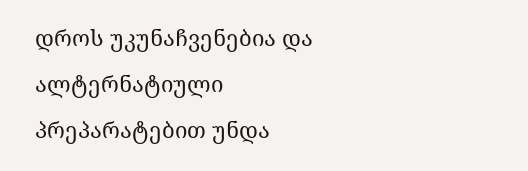დროს უკუნაჩვენებია და ალტერნატიული პრეპარატებით უნდა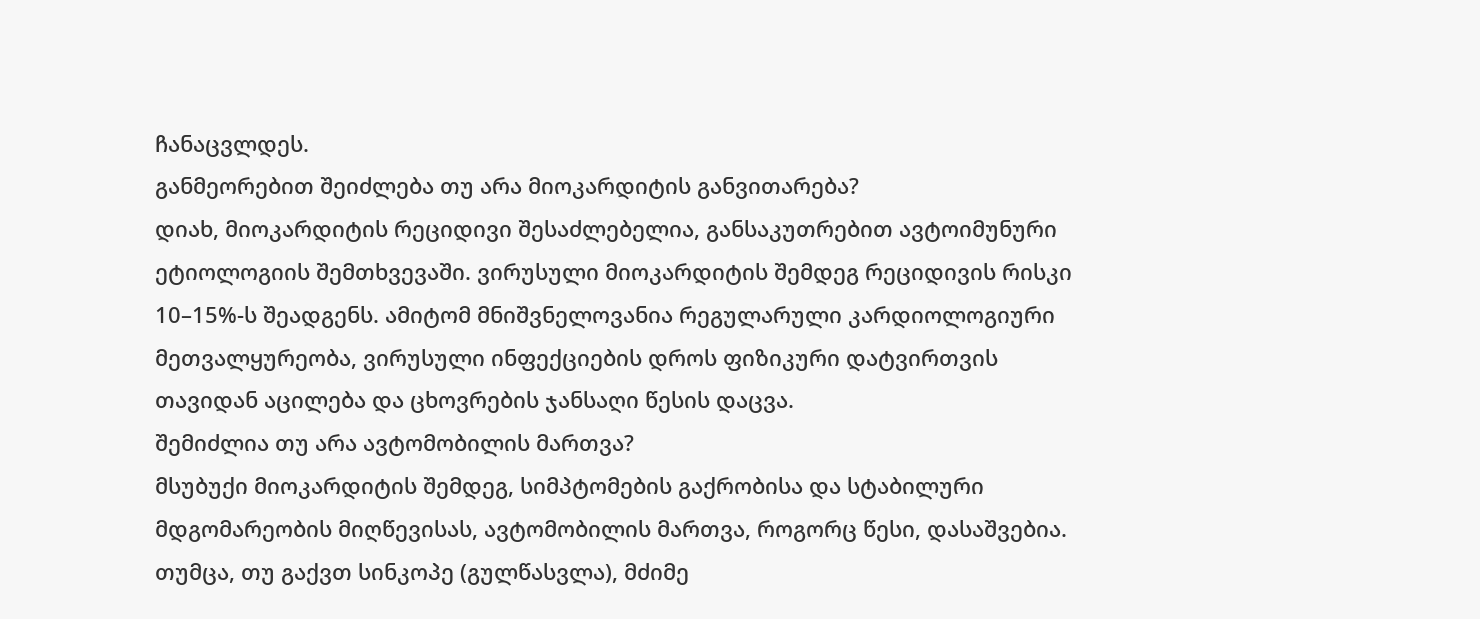ჩანაცვლდეს.
განმეორებით შეიძლება თუ არა მიოკარდიტის განვითარება?
დიახ, მიოკარდიტის რეციდივი შესაძლებელია, განსაკუთრებით ავტოიმუნური ეტიოლოგიის შემთხვევაში. ვირუსული მიოკარდიტის შემდეგ რეციდივის რისკი 10–15%-ს შეადგენს. ამიტომ მნიშვნელოვანია რეგულარული კარდიოლოგიური მეთვალყურეობა, ვირუსული ინფექციების დროს ფიზიკური დატვირთვის თავიდან აცილება და ცხოვრების ჯანსაღი წესის დაცვა.
შემიძლია თუ არა ავტომობილის მართვა?
მსუბუქი მიოკარდიტის შემდეგ, სიმპტომების გაქრობისა და სტაბილური მდგომარეობის მიღწევისას, ავტომობილის მართვა, როგორც წესი, დასაშვებია. თუმცა, თუ გაქვთ სინკოპე (გულწასვლა), მძიმე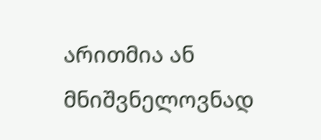არითმია ან მნიშვნელოვნად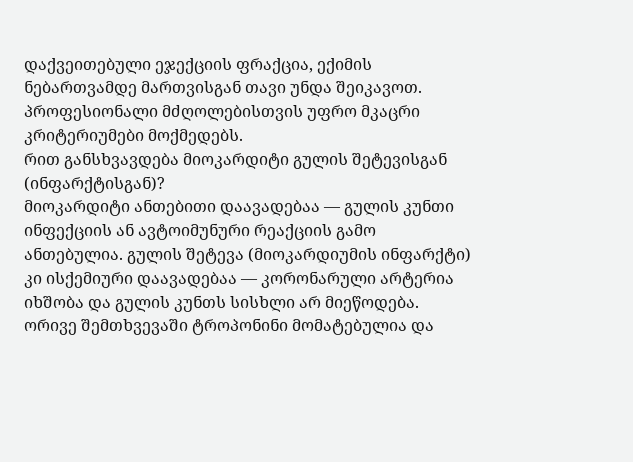დაქვეითებული ეჯექციის ფრაქცია, ექიმის ნებართვამდე მართვისგან თავი უნდა შეიკავოთ. პროფესიონალი მძღოლებისთვის უფრო მკაცრი კრიტერიუმები მოქმედებს.
რით განსხვავდება მიოკარდიტი გულის შეტევისგან (ინფარქტისგან)?
მიოკარდიტი ანთებითი დაავადებაა — გულის კუნთი ინფექციის ან ავტოიმუნური რეაქციის გამო ანთებულია. გულის შეტევა (მიოკარდიუმის ინფარქტი) კი ისქემიური დაავადებაა — კორონარული არტერია იხშობა და გულის კუნთს სისხლი არ მიეწოდება. ორივე შემთხვევაში ტროპონინი მომატებულია და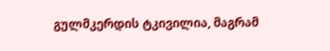გულმკერდის ტკივილია, მაგრამ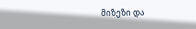მიზეზი და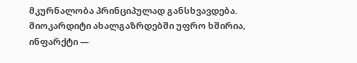მკურნალობა პრინციპულად განსხვავდება. მიოკარდიტი ახალგაზრდებში უფრო ხშირია, ინფარქტი —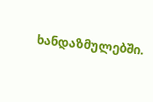ხანდაზმულებში.